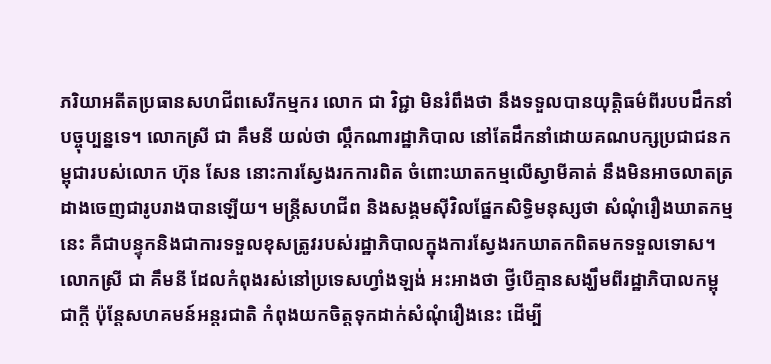ភរិយាអតីតប្រធានសហជីពសេរីកម្មករ លោក ជា វិជ្ជា មិនរំពឹងថា នឹងទទួលបានយុត្តិធម៌ពីរបបដឹកនាំបច្ចុប្បន្នទេ។ លោកស្រី ជា គឹមនី យល់ថា ល្គឹកណារដ្ឋាភិបាល នៅតែដឹកនាំដោយគណបក្សប្រជាជនកម្ពុជារបស់លោក ហ៊ុន សែន នោះការស្វែងរកការពិត ចំពោះឃាតកម្មលើស្វាមីគាត់ នឹងមិនអាចលាតត្រដាងចេញជារូបរាងបានឡើយ។ មន្ត្រីសហជីព និងសង្គមស៊ីវិលផ្នែកសិទ្ធិមនុស្សថា សំណុំរឿងឃាតកម្មនេះ គឺជាបន្ទុកនិងជាការទទួលខុសត្រូវរបស់រដ្ឋាភិបាលក្នុងការស្វែងរកឃាតកពិតមកទទួលទោស។
លោកស្រី ជា គឹមនី ដែលកំពុងរស់នៅប្រទេសហ្វាំងឡង់ អះអាងថា ថ្វីបើគ្មានសង្ឃឹមពីរដ្ឋាភិបាលកម្ពុជាក្ដី ប៉ុន្តែសហគមន៍អន្តរជាតិ កំពុងយកចិត្តទុកដាក់សំណុំរឿងនេះ ដើម្បី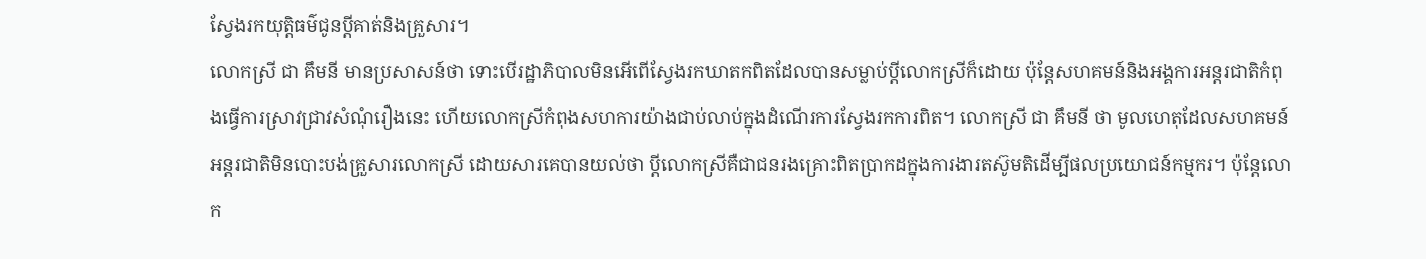ស្វែងរកយុត្តិធម៌ជូនប្ដីគាត់និងគ្រួសារ។
លោកស្រី ជា គឹមនី មានប្រសាសន៍ថា ទោះបើរដ្ឋាភិបាលមិនអើពើស្វែងរកឃាតកពិតដែលបានសម្លាប់ប្ដីលោកស្រីក៏ដោយ ប៉ុន្តែសហគមន៍និងអង្គការអន្តរជាតិកំពុងធ្វើការស្រាវជ្រាវសំណុំរឿងនេះ ហើយលោកស្រីកំពុងសហការយ៉ាងជាប់លាប់ក្នុងដំណើរការស្វែងរកការពិត។ លោកស្រី ជា គឹមនី ថា មូលហេតុដែលសហគមន៍អន្តរជាតិមិនបោះបង់គ្រួសារលោកស្រី ដោយសារគេបានយល់ថា ប្ដីលោកស្រីគឺជាជនរងគ្រោះពិតប្រាកដក្នុងការងារតស៊ូមតិដើម្បីផលប្រយោជន៍កម្មករ។ ប៉ុន្តែលោក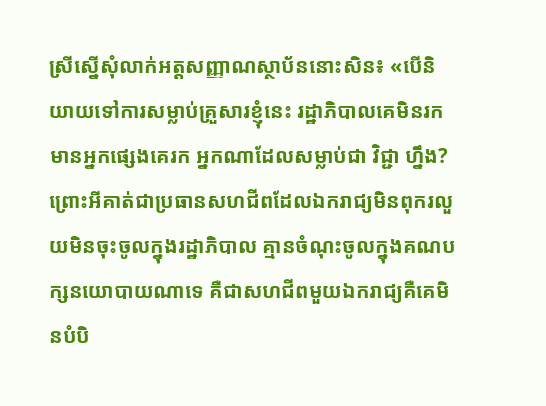ស្រីស្នើសុំលាក់អត្តសញ្ញាណស្ថាប័ននោះសិន៖ «បើនិយាយទៅការសម្លាប់គ្រួសារខ្ញុំនេះ រដ្ឋាភិបាលគេមិនរកមានអ្នកផ្សេងគេរក អ្នកណាដែលសម្លាប់ជា វិជ្ជា ហ្នឹង? ព្រោះអីគាត់ជាប្រធានសហជីពដែលឯករាជ្យមិនពុករលួយមិនចុះចូលក្នុងរដ្ឋាភិបាល គ្មានចំណុះចូលក្នុងគណបក្សនយោបាយណាទេ គឺជាសហជីពមួយឯករាជ្យគឺគេមិនបំបិ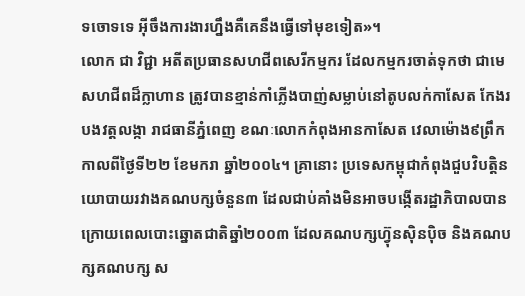ទចោទទេ អ៊ីចឹងការងារហ្នឹងគឺគេនឹងធ្វើទៅមុខទៀត»។
លោក ជា វិជ្ជា អតីតប្រធានសហជីពសេរីកម្មករ ដែលកម្មករចាត់ទុកថា ជាមេសហជីពដ៏ក្លាហាន ត្រូវបានខ្មាន់កាំភ្លើងបាញ់សម្លាប់នៅតូបលក់កាសែត កែងរបងវត្តលង្កា រាជធានីភ្នំពេញ ខណៈលោកកំពុងអានកាសែត វេលាម៉ោង៩ព្រឹក កាលពីថ្ងៃទី២២ ខែមករា ឆ្នាំ២០០៤។ គ្រានោះ ប្រទេសកម្ពុជាកំពុងជួបវិបត្តិនយោបាយរវាងគណបក្សចំនួន៣ ដែលជាប់គាំងមិនអាចបង្កើតរដ្ឋាភិបាលបាន ក្រោយពេលបោះឆ្នោតជាតិឆ្នាំ២០០៣ ដែលគណបក្សហ៊្វុនស៊ិនប៉ិច និងគណបក្សគណបក្ស ស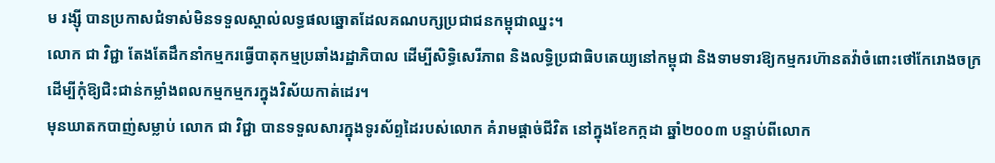ម រង្ស៊ី បានប្រកាសជំទាស់មិនទទួលស្គាល់លទ្ធផលឆ្នោតដែលគណបក្សប្រជាជនកម្ពុជាឈ្នះ។
លោក ជា វិជ្ជា តែងតែដឹកនាំកម្មករធ្វើបាតុកម្មប្រឆាំងរដ្ឋាភិបាល ដើម្បីសិទ្ធិសេរីភាព និងលទ្ធិប្រជាធិបតេយ្យនៅកម្ពុជា និងទាមទារឱ្យកម្មករហ៊ានតវ៉ាចំពោះថៅកែរោងចក្រដើម្បីកុំឱ្យជិះជាន់កម្លាំងពលកម្មកម្មករក្នុងវិស័យកាត់ដេរ។
មុនឃាតកបាញ់សម្លាប់ លោក ជា វិជ្ជា បានទទួលសារក្នុងទូរស័ព្ទដៃរបស់លោក គំរាមផ្ដាច់ជីវិត នៅក្នុងខែកក្កដា ឆ្នាំ២០០៣ បន្ទាប់ពីលោក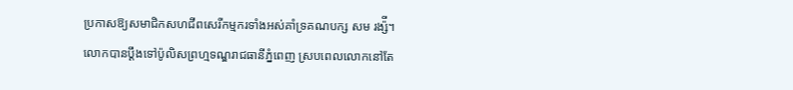ប្រកាសឱ្យសមាជិកសហជីពសេរីកម្មករទាំងអស់គាំទ្រគណបក្ស សម រង្ស៉ី។ លោកបានប្ដឹងទៅប៉ូលិសព្រហ្មទណ្ឌរាជធានីភ្នំពេញ ស្របពេលលោកនៅតែ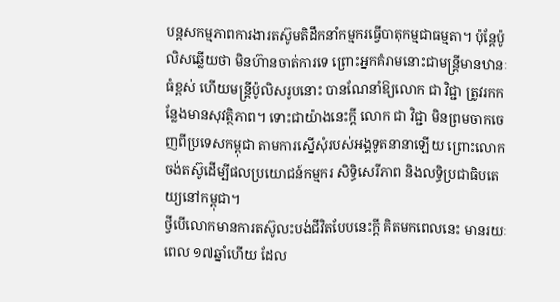បន្តសកម្មភាពការងារតស៊ូមតិដឹកនាំកម្មករធ្វើបាតុកម្មជាធម្មតា។ ប៉ុន្តែប៉ូលិសឆ្លើយថា មិនហ៊ានចាត់ការទេ ព្រោះអ្នកគំរាមនោះជាមន្ត្រីមានឋានៈធំខ្ពស់ ហើយមន្ត្រីប៉ូលិសរូបនោះ បានណែនាំឱ្យលោក ជា វិជ្ជា ត្រូវរកកន្លែងមានសុវត្ថិភាព។ ទោះជាយ៉ាងនេះក្តី លោក ជា វិជ្ជា មិនព្រមចាកចេញពីប្រទេសកម្ពុជា តាមការស្នើសុំរបស់អង្គទូតនានាឡើយ ព្រោះលោកចង់តស៊ូដើម្បីផលប្រយោជន៍កម្មករ សិទ្ធិសេរីភាព និងលទ្ធិប្រជាធិបតេយ្យនៅកម្ពុជា។
ថ្វីបើលោកមានការតស៊ូលះបង់ជីវិតបែបនេះក្ដី គិតមកពេលនេះ មានរយៈពេល ១៧ឆ្នាំហើយ ដែល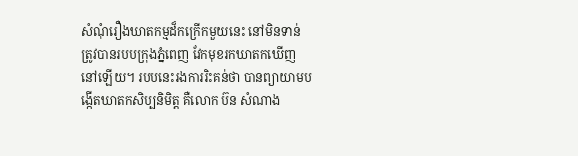សំណុំរឿងឃាតកម្មដ៏កក្រើកមួយនេះ នៅមិនទាន់ត្រូវបានរបបក្រុងភ្នំពេញ វែកមុខរកឃាតកឃើញនៅឡើយ។ របបនេះរងការរិះគន់ថា បានព្យាយាមបង្កើតឃាតកសិប្បនិមិត្ត គឺលោក ប៊ន សំណាង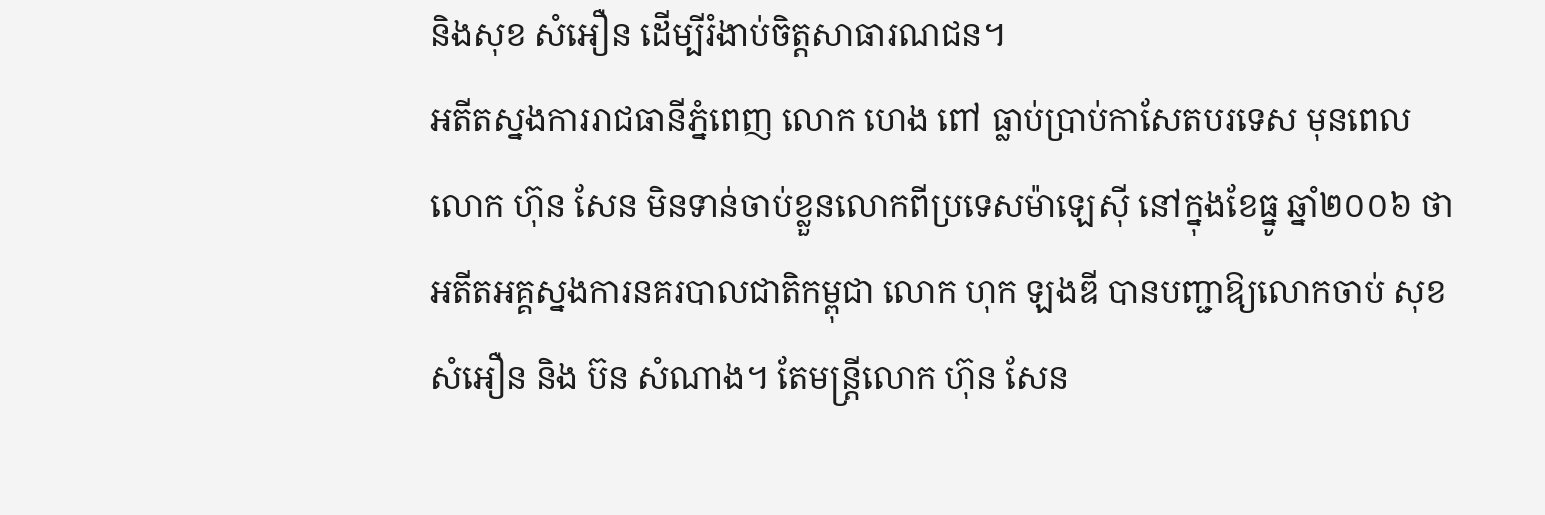និងសុខ សំអឿន ដើម្បីរំងាប់ចិត្តសាធារណជន។
អតីតស្នងការរាជធានីភ្នំពេញ លោក ហេង ពៅ ធ្លាប់ប្រាប់កាសែតបរទេស មុនពេលលោក ហ៊ុន សែន មិនទាន់ចាប់ខ្លួនលោកពីប្រទេសម៉ាឡេស៊ី នៅក្នុងខែធ្នូ ឆ្នាំ២០០៦ ថា អតីតអគ្គស្នងការនគរបាលជាតិកម្ពុជា លោក ហុក ឡងឌី បានបញ្ជាឱ្យលោកចាប់ សុខ សំអឿន និង ប៊ន សំណាង។ តែមន្ត្រីលោក ហ៊ុន សែន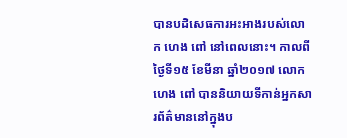បានបដិសេធការអះអាងរបស់លោក ហេង ពៅ នៅពេលនោះ។ កាលពីថ្ងៃទី១៥ ខែមីនា ឆ្នាំ២០១៧ លោក ហេង ពៅ បាននិយាយទីកាន់អ្នកសារព័ត៌មាននៅក្នុងប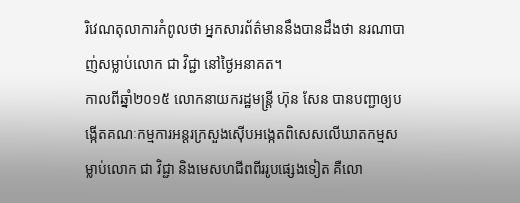រិវេណតុលាការកំពូលថា អ្នកសារព័ត៌មាននឹងបានដឹងថា នរណាបាញ់សម្លាប់លោក ជា វិជ្ជា នៅថ្ងៃអនាគត។
កាលពីឆ្នាំ២០១៥ លោកនាយករដ្ឋមន្ត្រី ហ៊ុន សែន បានបញ្ជាឲ្យបង្កើតគណៈកម្មការអន្តរក្រសួងស៊ើបអង្កេតពិសេសលើឃាតកម្មសម្លាប់លោក ជា វិជ្ជា និងមេសហជីពពីររូបផ្សេងទៀត គឺលោ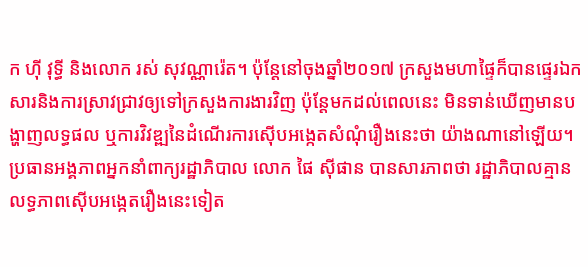ក ហ៊ី វុទ្ធី និងលោក រស់ សុវណ្ណារ៉េត។ ប៉ុន្តែនៅចុងឆ្នាំ២០១៧ ក្រសួងមហាផ្ទៃក៏បានផ្ទេរឯកសារនិងការស្រាវជ្រាវឲ្យទៅក្រសួងការងារវិញ ប៉ុន្តែមកដល់ពេលនេះ មិនទាន់ឃើញមានបង្ហាញលទ្ធផល ឬការវិវឌ្ឍនៃដំណើរការស៊ើបអង្កេតសំណុំរឿងនេះថា យ៉ាងណានៅឡើយ។
ប្រធានអង្គភាពអ្នកនាំពាក្យរដ្ឋាភិបាល លោក ផៃ ស៊ីផាន បានសារភាពថា រដ្ឋាភិបាលគ្មានលទ្ធភាពស៊ើបអង្កេតរឿងនេះទៀត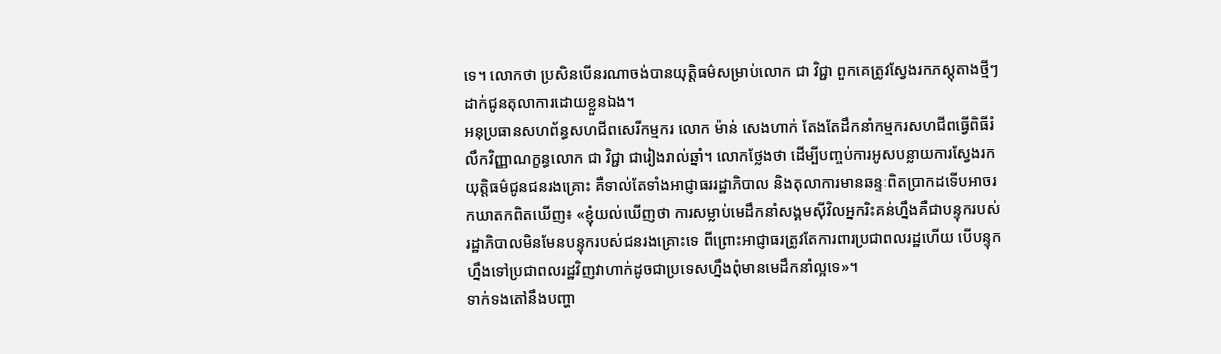ទេ។ លោកថា ប្រសិនបើនរណាចង់បានយុត្តិធម៌សម្រាប់លោក ជា វិជ្ជា ពួកគេត្រូវស្វែងរកភស្តុតាងថ្មីៗ ដាក់ជូនតុលាការដោយខ្លួនឯង។
អនុប្រធានសហព័ន្ធសហជីពសេរីកម្មករ លោក ម៉ាន់ សេងហាក់ តែងតែដឹកនាំកម្មករសហជីពធ្វើពិធីរំលឹកវិញ្ញាណក្ខន្ធលោក ជា វិជ្ជា ជារៀងរាល់ឆ្នាំ។ លោកថ្លែងថា ដើម្បីបញ្ចប់ការអូសបន្លាយការស្វែងរកយុត្តិធម៌ជូនជនរងគ្រោះ គឺទាល់តែទាំងអាជ្ញាធររដ្ឋាភិបាល និងតុលាការមានឆន្ទៈពិតប្រាកដទើបអាចរកឃាតកពិតឃើញ៖ «ខ្ញុំយល់ឃើញថា ការសម្លាប់មេដឹកនាំសង្គមស៊ីវិលអ្នករិះគន់ហ្នឹងគឺជាបន្ទុករបស់រដ្ឋាភិបាលមិនមែនបន្ទុករបស់ជនរងគ្រោះទេ ពីព្រោះអាជ្ញាធរត្រូវតែការពារប្រជាពលរដ្ឋហើយ បើបន្ទុកហ្នឹងទៅប្រជាពលរដ្ឋវិញវាហាក់ដូចជាប្រទេសហ្នឹងពុំមានមេដឹកនាំល្អទេ»។
ទាក់ទងតៅនឹងបញ្ហា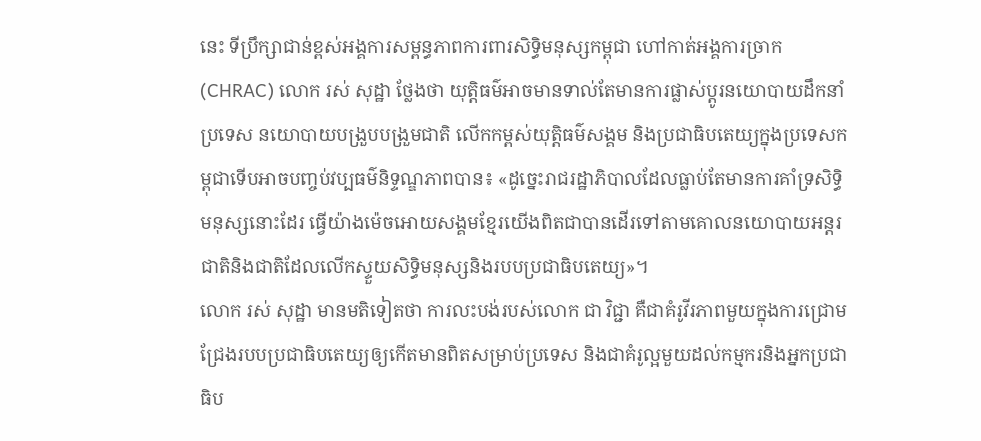នេះ ទីប្រឹក្សាជាន់ខ្ពស់អង្គការសម្ពន្ធភាពការពារសិទ្ធិមនុស្សកម្ពុជា ហៅកាត់អង្គការច្រាក (CHRAC) លោក រស់ សុដ្ឋា ថ្លែងថា យុត្តិធម៌អាចមានទាល់តែមានការផ្លាស់ប្ដូរនយោបាយដឹកនាំប្រទេស នយោបាយបង្រួបបង្រួមជាតិ លើកកម្ពស់យុត្តិធម៌សង្គម និងប្រជាធិបតេយ្យក្នុងប្រទេសកម្ពុជាទើបអាចបញ្ចប់វប្បធម៌និទ្ទណ្ឌភាពបាន៖ «ដូច្នេះរាជរដ្ឋាភិបាលដែលធ្លាប់តែមានការគាំទ្រសិទ្ធិមនុស្សនោះដែរ ធ្វើយ៉ាងម៉េចអោយសង្គមខ្មែរយើងពិតជាបានដើរទៅតាមគោលនយោបាយអន្តរជាតិនិងជាតិដែលលើកស្ទួយសិទ្ធិមនុស្សនិងរបបប្រជាធិបតេយ្យ»។
លោក រស់ សុដ្ឋា មានមតិទៀតថា ការលះបង់របស់លោក ជា វិជ្ជា គឺជាគំរូវីរភាពមួយក្នុងការជ្រោមជ្រែងរបបប្រជាធិបតេយ្យឲ្យកើតមានពិតសម្រាប់ប្រទេស និងជាគំរូល្អមួយដល់កម្មករនិងអ្នកប្រជាធិប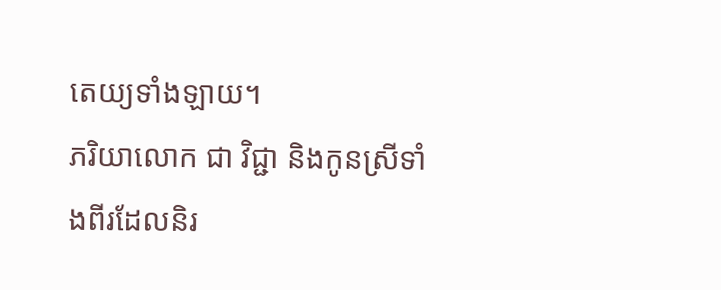តេយ្យទាំងឡាយ។
ភរិយាលោក ជា វិជ្ជា និងកូនស្រីទាំងពីរដែលនិរ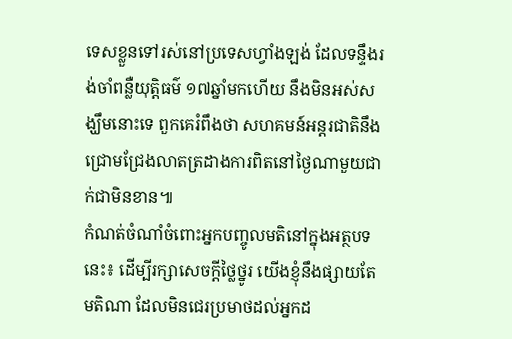ទេសខ្លួនទៅរស់នៅប្រទេសហ្វាំងឡង់ ដែលទន្ទឹងរង់ចាំពន្លឺយុត្តិធម៌ ១៧ឆ្នាំមកហើយ នឹងមិនអស់សង្ឃឹមនោះទេ ពួកគេរំពឹងថា សហគមន៍អន្តរជាតិនឹងជ្រោមជ្រែងលាតត្រដាងការពិតនៅថ្ងៃណាមួយជាក់ជាមិនខាន៕
កំណត់ចំណាំចំពោះអ្នកបញ្ចូលមតិនៅក្នុងអត្ថបទនេះ៖ ដើម្បីរក្សាសេចក្ដីថ្លៃថ្នូរ យើងខ្ញុំនឹងផ្សាយតែមតិណា ដែលមិនជេរប្រមាថដល់អ្នកដ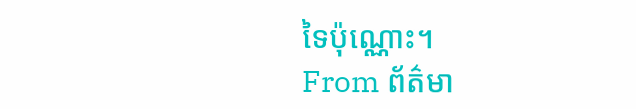ទៃប៉ុណ្ណោះ។
From ព័ត៌មា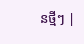នថ្មីៗ |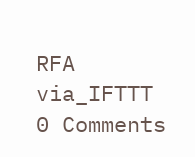RFA
via_IFTTT
0 Comments